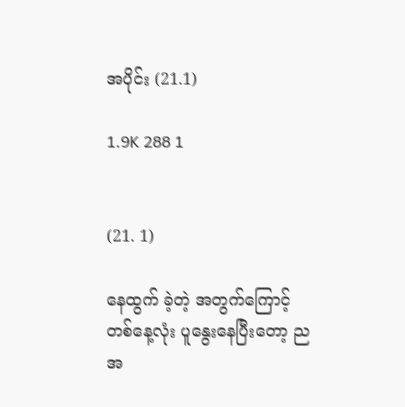အပိုင်း (21.1)

1.9K 288 1


(21. 1)

နေထွက် ခဲ့တဲ့ အတွက်ကြောင့် တစ်နေ့လုံး ပူနွေးနေပြီးတော့ ညအ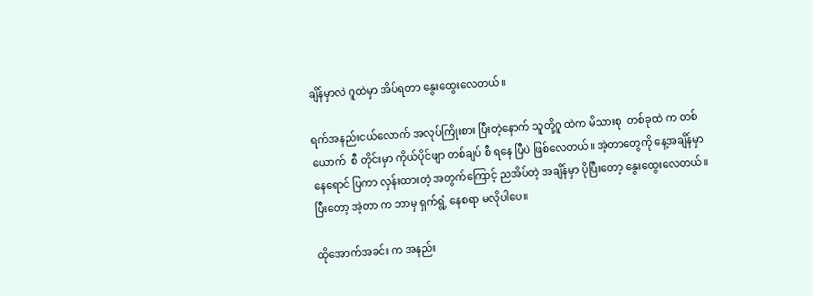ချိန်မှာလဲ ဂူထဲမှာ အိပ်ရတာ နွေးထွေးလေတယ်။

ရက်အနည်းငယ်လောက် အလုပ်ကြိုးစား ပြီးတဲ့နောက် သူတို့ဂူ ထဲက မိသားစု  တစ်ခုထဲ က တစ်ယောက်  စီ တိုင်းမှာ ကိုယ်ပိုင်ဖျာ တစ်ချပ် စီ ရနေ ပြီပဲ ဖြစ်လေတယ်။ အဲ့တာတွေကို နေ့အချိန်မှာ နေရောင် ပြကာ လှန်းထားတဲ့ အတွက်ကြောင့် ညအိပ်တဲ့ အချိန်မှာ ပိုပြီးတော့ နွေးထွေးလေတယ်။ ပြီးတော့ အဲ့တာ က ဘာမှ ရှက်ရွံ့ နေစရာ မလိုပါပေ။

ထိုအောက်အခင်း က အနည်း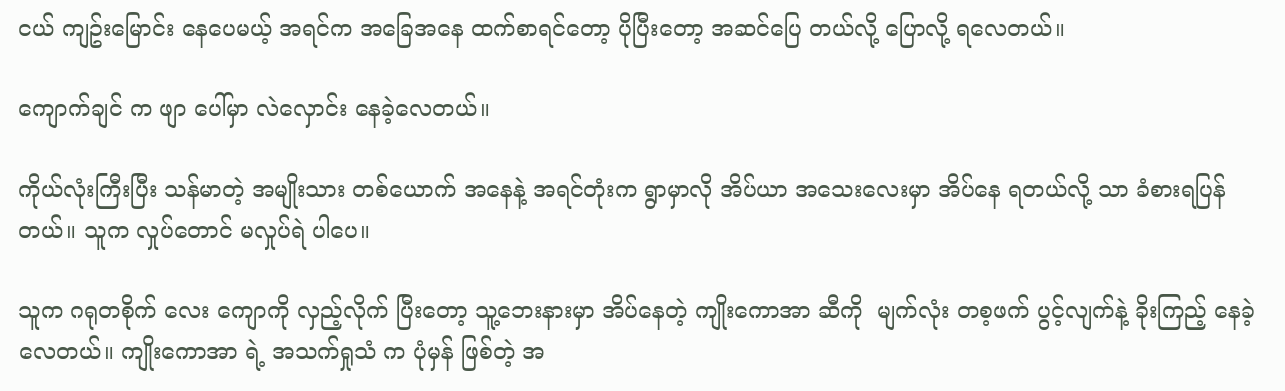ငယ် ကျဥ်းမြောင်း နေပေမယ့် အရင်က အခြေအနေ ထက်စာရင်တော့ ပိုပြီးတော့ အဆင်ပြေ တယ်လို့ ပြောလို့ ရလေတယ်။

ကျောက်ချင် က ဖျာ ပေါ်မှာ လဲလှောင်း နေခဲ့လေတယ်။

ကိုယ်လုံးကြီးပြီး သန်မာတဲ့ အမျိုးသား တစ်ယောက် အနေနဲ့ အရင်တုံးက ရွာမှာလို အိပ်ယာ အသေးလေးမှာ အိပ်နေ ရတယ်လို့ သာ ခံစားရပြန်တယ်။ သူက လှုပ်တောင် မလှုပ်ရဲ ပါပေ။

သူက ဂရုတစိုက် လေး ကျောကို လှည့်လိုက် ပြီးတော့ သူ့ဘေးနားမှာ အိပ်နေတဲ့ ကျိုးကောအာ ဆီကို  မျက်လုံး တစ့ဖက် ပွင့်လျက်နဲ့ ခိုးကြည့် နေခဲ့ လေတယ်။ ကျိုးကောအာ ရဲ့ အသက်ရှုသံ က ပုံမှန် ဖြစ်တဲ့ အ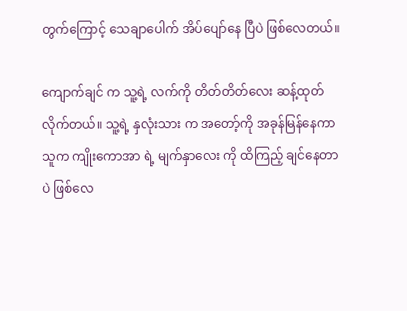တွက်ကြောင့် သေချာပေါက် အိပ်ပျော်နေ ပြီပဲ ဖြစ်လေတယ်။

ကျောက်ချင် က သူ့ရဲ့ လက်ကို တိတ်တိတ်လေး ဆန့်ထုတ် လိုက်တယ်။ သူ့ရဲ့ နှလုံးသား က အတော့်ကို အခုန်မြန်နေကာ သူက ကျိုးကောအာ ရဲ့ မျက်နှာလေး ကို ထိကြည့် ချင်နေတာ ပဲ ဖြစ်လေ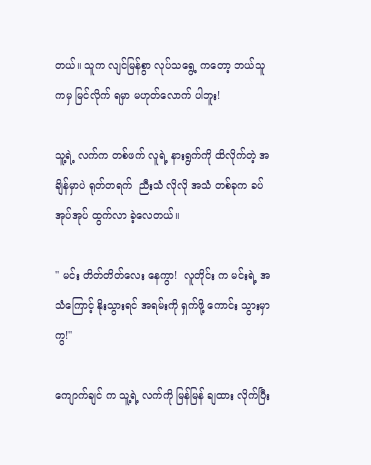တယ်။ သူက လျင်မြန်စွာ လုပ်သရွေ့ ကတော့ ဘယ်သူ ကမှ မြင်လိုက် ရမှာ မဟုတ်လောက် ပါဘူး!

သူ့ရဲ့ လက်က တစ်ဖက် လူရဲ့ နားရွက်ကို ထိလိုက်တဲ့ အချိန်မှာပဲ ရုတ်တရက်  ညီးသံ လိုလို အသံ တစ်ခုက ခပ်အုပ်အုပ် ထွက်လာ ခဲ့လေတယ်။

'' မင်း တိတ်တိတ်လေး နေကွာ!  လူတိုင်း က မင်းရဲ့ အသံကြောင့် နိုးသွားရင် အရမ်းကို ရှက်ဖို့ ကောင်း သွားမှာကွ!''

ကျောက်ချင် က သူ့ရဲ့ လက်ကို မြန်မြန် ချထား လိုက်ပြီး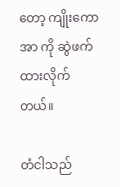တော့ ကျိုးကောအာ ကို ဆွဲဖက် ထားလိုက်တယ်။

တံငါသည်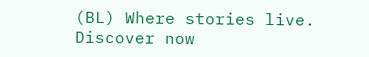(BL) Where stories live. Discover now